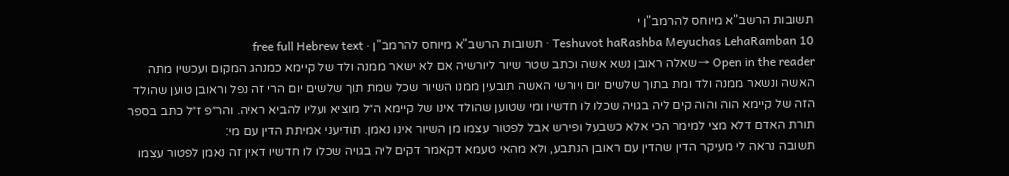תשובות הרשב"א מיוחס להרמב"ן י
Teshuvot haRashba Meyuchas LehaRamban 10 · תשובות הרשב"א מיוחס להרמב"ן · free full Hebrew text
Open in the reader →שאלה ראובן נשא אשה וכתב שטר שיור ליורשיה אם לא ישאר ממנה ולד של קיימא כמנהג המקום ועכשיו מתה האשה ונשאר ממנה ולד ומת בתוך שלשים יום ויורשי האשה תובעין ממנו השיור שכל שמת תוך שלשים יום הרי זה נפל וראובן טוען שהולד הזה של קיימא הוה והוה קים ליה בגויה שכלו לו חדשיו ומי שטוען שהולד אינו של קיימא ה״ל מוציא ועליו להביא ראיה. והר״פ ז״ל כתב בספר תורת האדם דלא מצי למימר הכי אלא כשבעל ופירש אבל לפטור עצמו מן השיור אינו נאמן. תודיעני אמיתת הדין עם מי:
תשובה נראה לי מעיקר הדין שהדין עם ראובן הנתבע, ולא מהאי טעמא דקאמר דקים ליה בגויה שכלו לו חדשיו דאין זה נאמן לפטור עצמו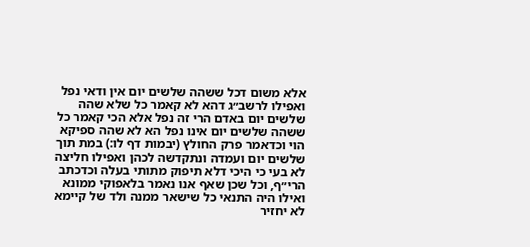אלא משום דכל ששהה שלשים יום אין ודאי נפל ואפילו לרשב״ג דהא לא קאמר כל שלא שהה שלשים יום באדם הרי זה נפל אלא הכי קאמר כל ששהה שלשים יום אינו נפל הא לא שהה ספיקא הוי וכדאמר פרק החולץ (יבמות דף לו:) במת תוך שלשים יום ועמדה ונתקדשה לכהן ואפילו חליצה לא בעי כי היכי דלא תיפוק מתותי בעלה וכדכתב הרי״ף, וכל שכן שאף אנו נאמר בלאפוקי ממונא ואילו היה התנאי כל שישאר ממנה ולד של קיימא לא יחזיר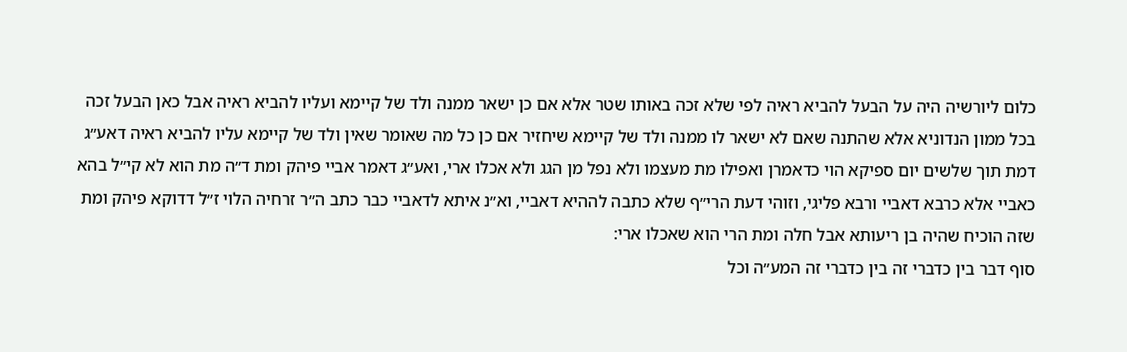כלום ליורשיה היה על הבעל להביא ראיה לפי שלא זכה באותו שטר אלא אם כן ישאר ממנה ולד של קיימא ועליו להביא ראיה אבל כאן הבעל זכה בכל ממון הנדוניא אלא שהתנה שאם לא ישאר לו ממנה ולד של קיימא שיחזיר אם כן כל מה שאומר שאין ולד של קיימא עליו להביא ראיה דאע״ג דמת תוך שלשים יום ספיקא הוי כדאמרן ואפילו מת מעצמו ולא נפל מן הגג ולא אכלו ארי, ואע״ג דאמר אביי פיהק ומת ד״ה מת הוא לא קי״ל בהא כאביי אלא כרבא דאביי ורבא פליגי, וזוהי דעת הרי״ף שלא כתבה לההיא דאביי, וא״נ איתא לדאביי כבר כתב ה״ר זרחיה הלוי ז״ל דדוקא פיהק ומת שזה הוכיח שהיה בן ריעותא אבל חלה ומת הרי הוא שאכלו ארי:
סוף דבר בין כדברי זה בין כדברי זה המע״ה וכל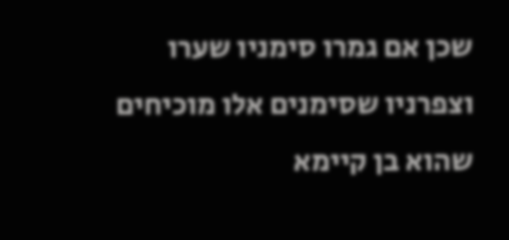שכן אם גמרו סימניו שערו וצפרניו שסימנים אלו מוכיחים שהוא בן קיימא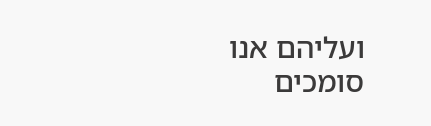ועליהם אנו סומכים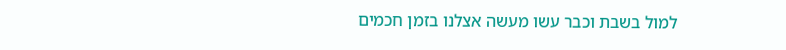למול בשבת וכבר עשו מעשה אצלנו בזמן חכמים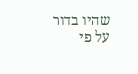שהיו בדור על פי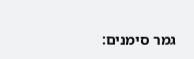גמר סימנים: